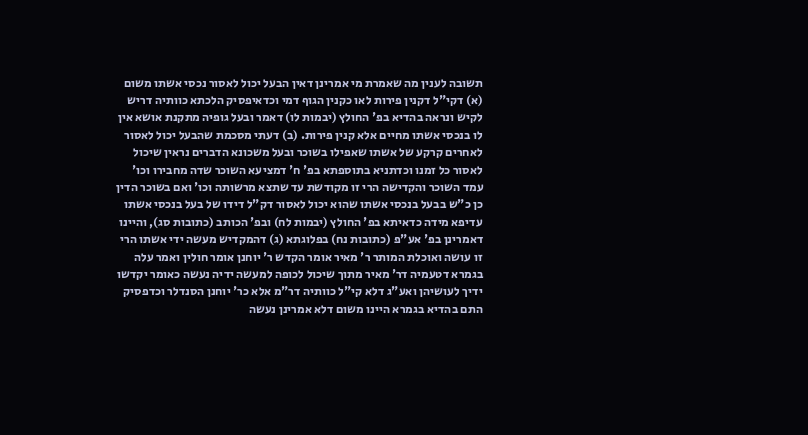תשובה לענין מה שאמרת מי אמרינן דאין הבעל יכול לאסור נכסי אשתו משום (א) דקי"ל דקנין פירות לאו כקנין הגוף דמי וכדאיפסיק הלכתא כוותיה דריש לקיש ונראה בהדיא בפ' החולץ (יבמות לו) דאמר ובעל גופיה מתקנת אושא אין לו בנכסי אשתו מחיים אלא קנין פירות. (ב) דעתי מסכמת שהבעל יכול לאסור לאחרים קרקע של אשתו שאפילו בשוכר ובעל משכונא הדברים נראין שיכול לאסור כל זמנו וכדתניא בתוספתא בפ' ח' דמציעא השוכר שדה מחבירו וכו' עמד השוכר והקדישה הרי זו מקודשת עד שתצא מרשותה וכו' ואם בשוכר הדין כן כ"ש בבעל בנכסי אשתו שהוא יכול לאסור דק"ל דידו של בעל בנכסי אשתו עדיפא מידה כדאיתא בפ' החולץ (יבמות לח) ובפ' הכותב (כתובות סג), והיינו דאמרינן בפ' אע"פ (כתובות נח) בפלוגתא (ג) דהמקדיש מעשה ידי אשתו הרי זו עושה ואוכלת המותר ר' מאיר אומר הקדש ר' יוחנן אומר חולין ואמר עלה בגמרא דטעמיה דר' מאיר מתוך שיכול לכופה למעשה ידיה נעשה כאומר יקדשו ידיך לעושיהן ואע"ג דלא קי"ל כוותיה דר"מ אלא כר' יוחנן הסנדלר וכדפסיק התם בהדיא בגמרא היינו משום דלא אמרינן נעשה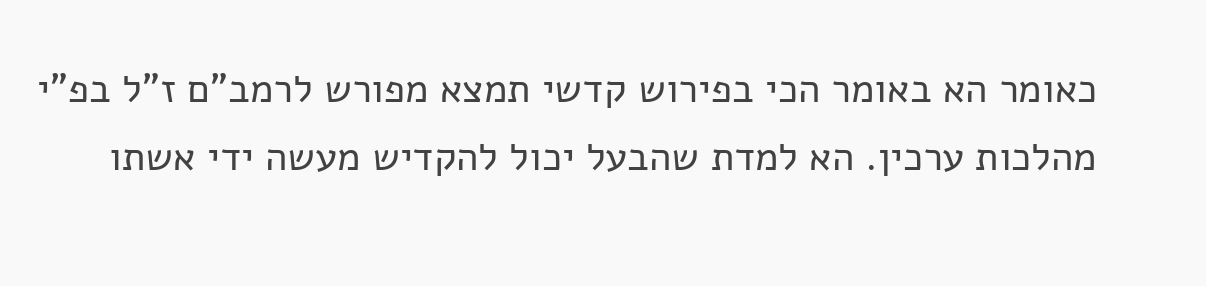כאומר הא באומר הכי בפירוש קדשי תמצא מפורש לרמב"ם ז"ל בפ"י מהלכות ערכין. הא למדת שהבעל יכול להקדיש מעשה ידי אשתו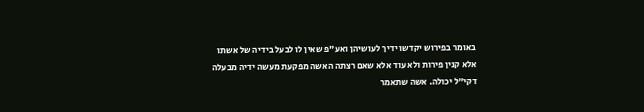באומר בפירוש יקדשו ידיך לעושיהן ואע"פ שאין לו לבעל בידיה של אשתו אלא קנין פירות ולא עוד אלא שאם רצתה האשה מפקעת מעשה ידיה מבעלה דקי"ל יכולה. אשה שתאמר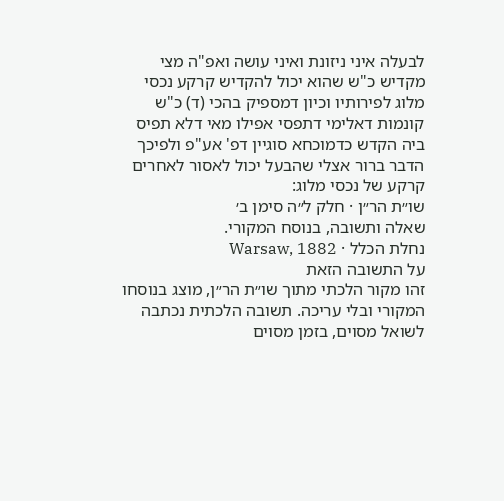לבעלה איני ניזונת ואיני עושה ואפ"ה מצי מקדיש כ"ש שהוא יכול להקדיש קרקע נכסי מלוג לפירותיו וכיון דמספיק בהכי (ד) כ"ש קונמות דאלימי דתפסי אפילו מאי דלא תפיס ביה הקדש כדמוכחא סוגיין דפ' אע"פ ולפיכך הדבר ברור אצלי שהבעל יכול לאסור לאחרים קרקע של נכסי מלוג:
שו״ת הר״ן · חלק ל״ה סימן ב׳
שאלה ותשובה, בנוסח המקורי.
נחלת הכלל · Warsaw, 1882
על התשובה הזאת
זהו מקור הלכתי מתוך שו״ת הר״ן, מוצג בנוסחו המקורי ובלי עריכה. תשובה הלכתית נכתבה לשואל מסוים, בזמן מסוים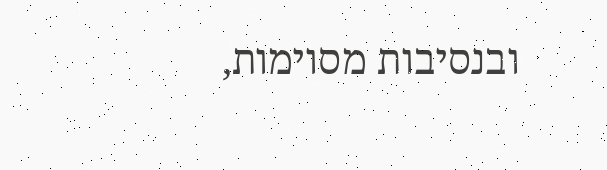ובנסיבות מסוימות,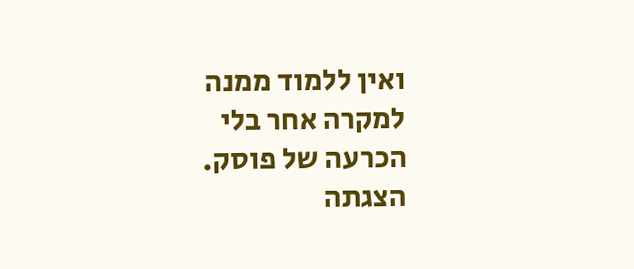ואין ללמוד ממנה למקרה אחר בלי הכרעה של פוסק. הצגתה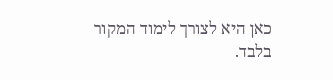כאן היא לצורך לימוד המקור בלבד.